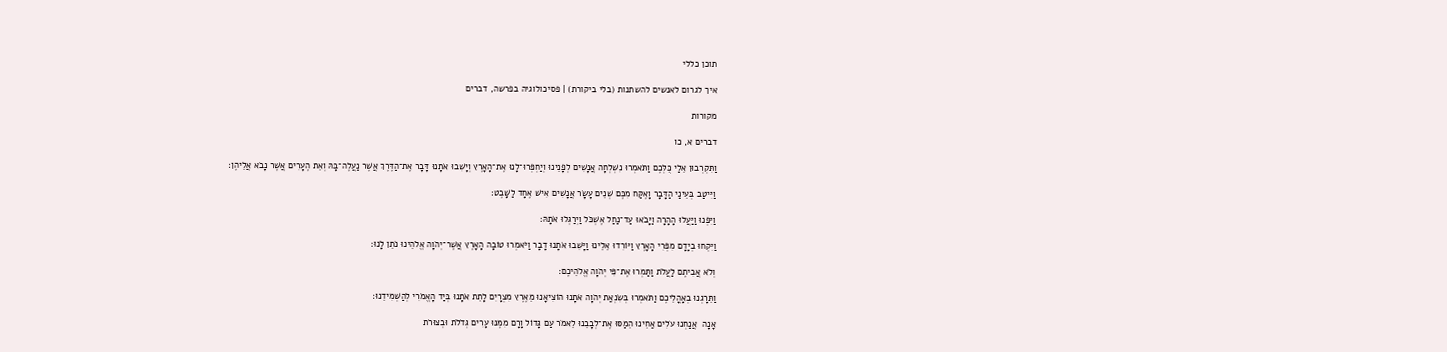תוכן כללי

איך לגרום לאנשים להשתנות (בלי ביקורת) | פסיכולוגיה בפרשה, דברים

מקורות

דברים א, כו

וַתִּקְרְבוּן אֵלַי כֻּלְּכֶם וַתֹּאמְרוּ נִשְׁלְחָה אֲנָשִׁים לְפָנֵינוּ וְיַחְפְּרוּ־לָנוּ אֶת־הָאָרֶץ וְיָשִׁבוּ אֹתָנוּ דָּבָר אֶת־הַדֶּרֶךְ אֲשֶׁר נַעֲלֶה־בָּהּ וְאֵת הֶעָרִים אֲשֶׁר נָבֹא אֲלֵיהֶן׃

וַיִּיטַב בְּעֵינַי הַדָּבָר וָאֶקַּח מִכֶּם שְׁנֵים עָשָׂר אֲנָשִׁים אִישׁ אֶחָד לַשָּׁבֶט׃

וַיִּפְנוּ וַיַּעֲלוּ הָהָרָה וַיָּבֹאוּ עַד־נַחַל אֶשְׁכֹּל וַיְרַגְּלוּ אֹתָהּ׃

וַיִּקְחוּ בְיָדָם מִפְּרִי הָאָרֶץ וַיּוֹרִדוּ אֵלֵינוּ וַיָּשִׁבוּ אֹתָנוּ דָבָר וַיֹּאמְרוּ טוֹבָה הָאָרֶץ אֲשֶׁר־יְהֹוָה אֱלֹהֵינוּ נֹתֵן לָנוּ׃

וְלֹא אֲבִיתֶם לַעֲלֹת וַתַּמְרוּ אֶת־פִּי יְהֹוָה אֱלֹהֵיכֶם׃

וַתֵּרָגְנוּ בְאׇהֳלֵיכֶם וַתֹּאמְרוּ בְּשִׂנְאַת יְהֹוָה אֹתָנוּ הוֹצִיאָנוּ מֵאֶרֶץ מִצְרָיִם לָתֵת אֹתָנוּ בְּיַד הָאֱמֹרִי לְהַשְׁמִידֵנוּ׃

אָנָה  אֲנַחְנוּ עֹלִים אַחֵינוּ הֵמַסּוּ אֶת־לְבָבֵנוּ לֵאמֹר עַם גָּדוֹל וָרָם מִמֶּנּוּ עָרִים גְּדֹלֹת וּבְצוּרֹת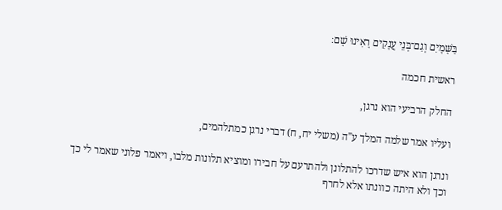בַּשָּׁמָיִם וְגַם־בְּנֵי עֲנָקִים רָאִינוּ שָׁם׃

ראשית חכמה

החלק הרביעי הוא נרגן,

ועליו אמר שלמה המלך ע"ה (משלי יח, ח) דברי נרגן כמתלהמים,

ונרגן הוא איש שדרכו להתלונן ולהתרעם על חבירו ומוציא תלונות מלבו, ויאמר פלוני שאמר לי כך וכך ולא היתה כוונתו אלא לחרף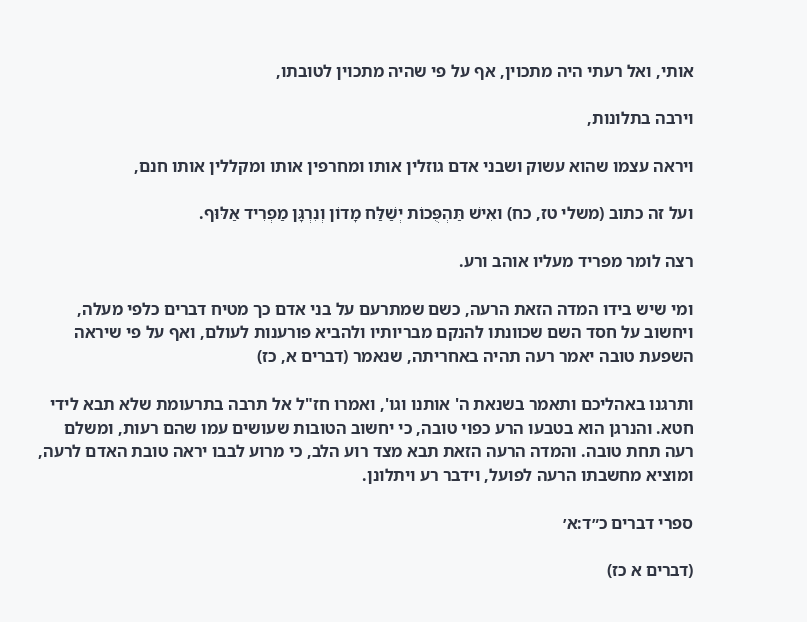אותי, ואל רעתי היה מתכוין, אף על פי שהיה מתכוין לטובתו,

וירבה בתלונות,

ויראה עצמו שהוא עשוק ושבני אדם גוזלין אותו ומחרפין אותו ומקללין אותו חנם,

ועל זה כתוב (משלי טז, כח) ואִישׁ תַּהְפֻּכוֹת יְשַׁלַּח מָדוֹן וְנִרְגָּן מַפְרִיד אַלּוּף.

רצה לומר מפריד מעליו אוהב ורע.

ומי שיש בידו המדה הזאת הרעה, כשם שמתרעם על בני אדם כך מטיח דברים כלפי מעלה, ויחשוב על חסד השם שכוונתו להנקם מבריותיו ולהביא פורענות לעולם, ואף על פי שיראה השפעת טובה יאמר רעה תהיה באחריתה, שנאמר (דברים א, כז)

ותרגנו באהליכם ותאמר בשנאת ה' אותנו וגו', ואמרו חז"ל אל תרבה בתרעומת שלא תבא לידי חטא. והנרגן הוא בטבעו הרע כפוי טובה, כי יחשוב הטובות שעושים עמו שהם רעות, ומשלם רעה תחת טובה. והמדה הרעה הזאת תבא מצד רוע הלב, כי מרוע לבבו יראה טובת האדם לרעה, ומוציא מחשבתו הרעה לפועל, וידבר רע ויתלונן.

ספרי דברים כ״ד:א׳

(דברים א כז)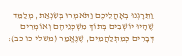וַתֵּרָגְנוּ בְאָהֳלֵיכֶם וַתֹּאמְרוּ בְּשִׂנְאַת, מְלַמֵּד שֶׁהָיוּ יוֹשְׁבִים בְּתוֹךְ מִשְׁכְּנֵיהֶם וְאוֹמְרִים דְּבָרִים כְּמִתְלַהֲמִים, שֶׁנֶּאֱמַר (משלי כו כב):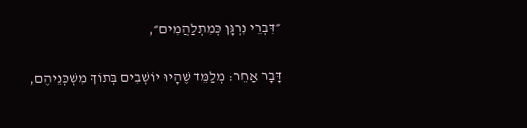״דִּבְרֵי נִרְגָּן כְּמִתְלַהֲמִים״,

דָּבָר אַחֵר: מְלַמֵּד שֶׁהָיוּ יוֹשְׁבִים בְּתוֹךְ מִשְׁכְּנֵיהֶם,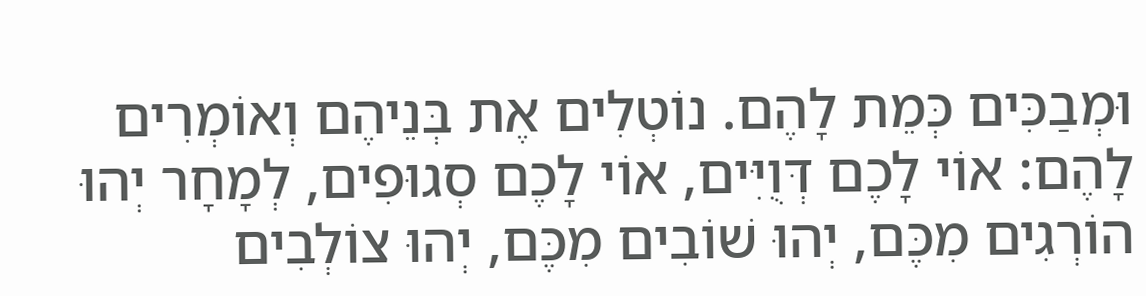וּמְבַכִּים כְּמֵת לָהֶם. נוֹטְלִים אֶת בְּנֵיהֶם וְאוֹמְרִים לָהֶם: אוֹי לָכֶם דְּוֻיִּים, אוֹי לָכֶם סְגוּפִים, לְמָחָר יְהוּ הוֹרְגִים מִכֶּם, יְהוּ שׁוֹבִים מִכֶּם, יְהוּ צוֹלְבִים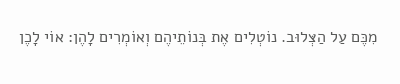מִכֶּם עַל הַצְּלוּב. נוֹטְלִים אֶת בְּנוֹתֵיהֶם וְאוֹמְרִים לָהֶן: אוֹי לָכֶן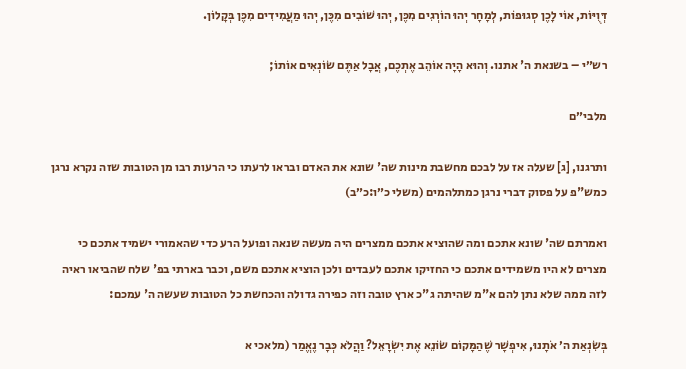דְּוֻיּוֹת, אוֹי לָכֶן סְגוּפוֹת, לְמָחָר יְהוּ הוֹרְגִים מִכֶּן, יְהוּ שׁוֹבִים מִכֶּן, יְהוּ מַעֲמִידִים מִכֶּן בְּקָלוֹן.

רש״י – בשנאת ה' אתנו. וְהוּא הָיָה אוֹהֵב אֶתְכֶם, אֲבָל אַתֶּם שׂוֹנְאִים אוֹתוֹ;

מלבי״ם

ותרגנו, [ג] שעלה אז על לבכם מחשבת מינות שה' שונא את האדם ובראו לרעתו כי הרעות רבו מן הטובות שזה נקרא נרגן כמש"פ על פסוק דברי נרגן כמתלהמים (משלי כ״ו:כ״ב)

ואמרתם שה' שונא אתכם ומה שהוציא אתכם ממצרים היה מעשה שנאה ופועל הרע כדי שהאמורי ישמיד אתכם כי מצרים לא היו משמידים אתכם כי החזיקו אתכם לעבדים ולכן הוציא אתכם משם, וכבר בארתי בפ' שלח שהביאו ראיה לזה ממה שלא נתן להם א"מ שהיתה ג"כ ארץ טובה וזה כפירה גדולה והכחשת כל הטובות שעשה ה' עמכם:

בְּשִׂנְאַת ה׳ אֹתָנוּ, אִיפְשָׁר שֶׁהַמָּקוֹם שׂוֹנֵא אֶת יִשְׂרָאֵל? וַהֲלֹא כְּבָר נֶאֱמַר (מלאכי א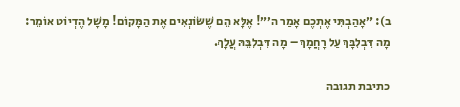ב): ״אָהַבְתִּי אֶתְכֶם אָמַר ה׳״! אֶלָּא הֵם שֶׁשּׂוֹנְאִים אֶת הַמָּקוֹם! מָשָׁל הֶדְיוֹט אוֹמֵר: מָה דִּבְלִבָּךְ עַל רָחֲמָךְ – מָה דִּבְלִבֵּהּ עֲלָךְ.

כתיבת תגובה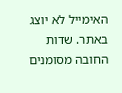האימייל לא יוצג באתר. שדות החובה מסומנים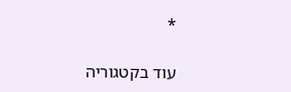*

עוד בקטגוריה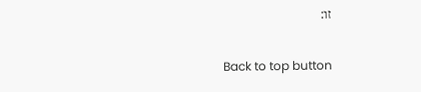זו:

Back to top button